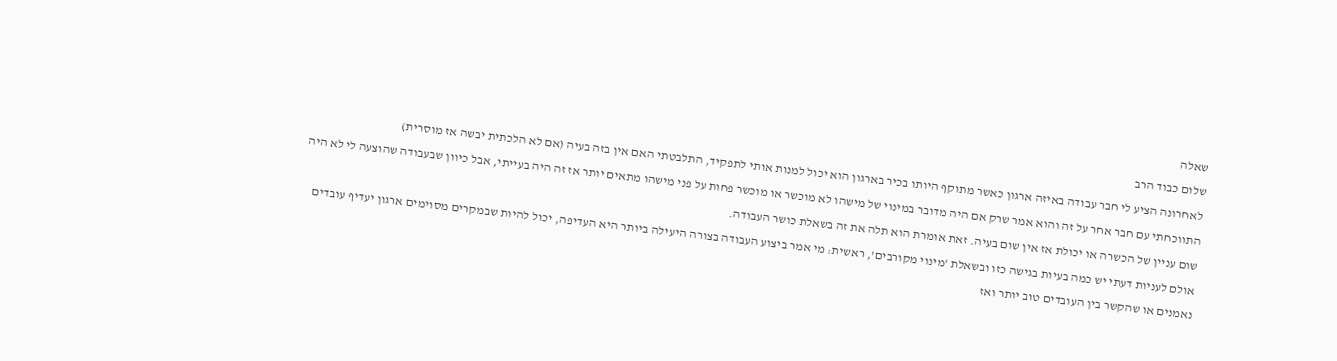שאלה
שלום כבוד הרב
לאחרונה הציע לי חבר עבודה באיזה ארגון כאשר מתוקף היותו בכיר בארגון הוא יכול למנות אותי לתפקיד, התלבטתי האם אין בזה בעיה (אם לא הלכתית יבשה אז מוסרית)
התווכחתי עם חבר אחר על זה והוא אמר שרק אם היה מדובר במינוי של מישהו לא מוכשר או מוכשר פחות על פני מישהו מתאים יותר אז זה היה בעייתי, אבל כיוון שבעבודה שהוצעה לי לא היה שום עניין של הכשרה או יכולת אז אין שום בעיה. זאת אומרת הוא תלה את זה בשאלת כושר העבודה.
אולם לעניות דעתי יש כמה בעיות בגישה כזו ובשאלת 'מינוי מקורבים', ראשית: מי אמר ביצוע העבודה בצורה היעילה ביותר היא העדיפה, יכול להיות שבמקרים מסוימים ארגון יעדיף עובדים נאמנים או שהקשר בין העובדים טוב יותר ואז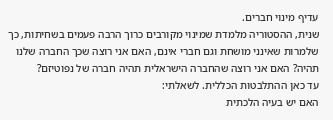עדיף מינוי חברים.
שנית, ההסטוריה מלמדת שמינוי מקורבים כרוך הרבה פעמים בשחיתות, כך שלמרות שאינני מושחת וגם חברי אינם, האם אני רוצה שכך החברה שלנו תהיה? האם אני רוצה שהחברה הישראלית תהיה חברה של נפוטיזם?
עד כאן ההתלבטות הכללית. לשאלתי:
האם יש בעיה הלכתית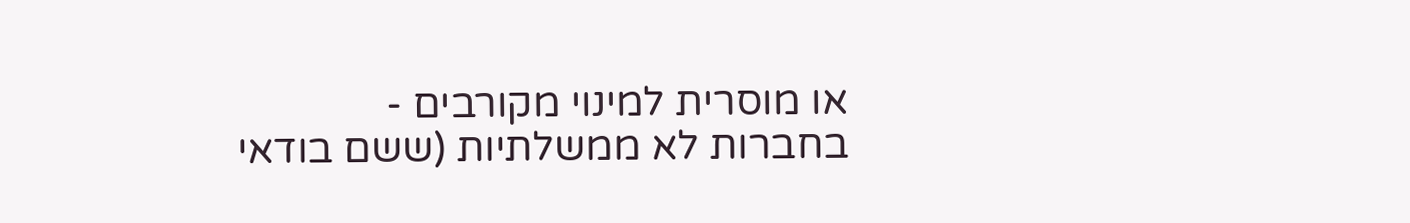או מוסרית למינוי מקורבים - בחברות לא ממשלתיות (ששם בודאי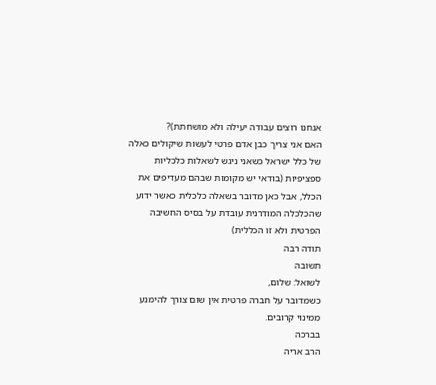אנחנו רוצים עבודה יעילה ולא מושחתת)?
האם אני צריך כבן אדם פרטי לעשות שיקולים כאלה של כלל ישראל כשאני ניגש לשאלות כלכליות ספציפיות (בודאי יש מקומות שבהם מעדיפים את הכלל, אבל כאן מדובר בשאלה כלכלית כאשר ידוע שהכלכלה המודרנית עובדת על בסיס החשיבה הפרטית ולא זו הכללית)
תודה רבה
תשובה
לשואל: שלום,
כשמדובר על חברה פרטית אין שום צורך להימנע ממינוי קרובים.
בברכה
הרב אריה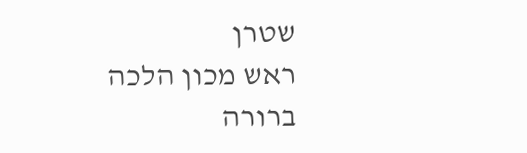שטרן
ראש מכון הלכה ברורה